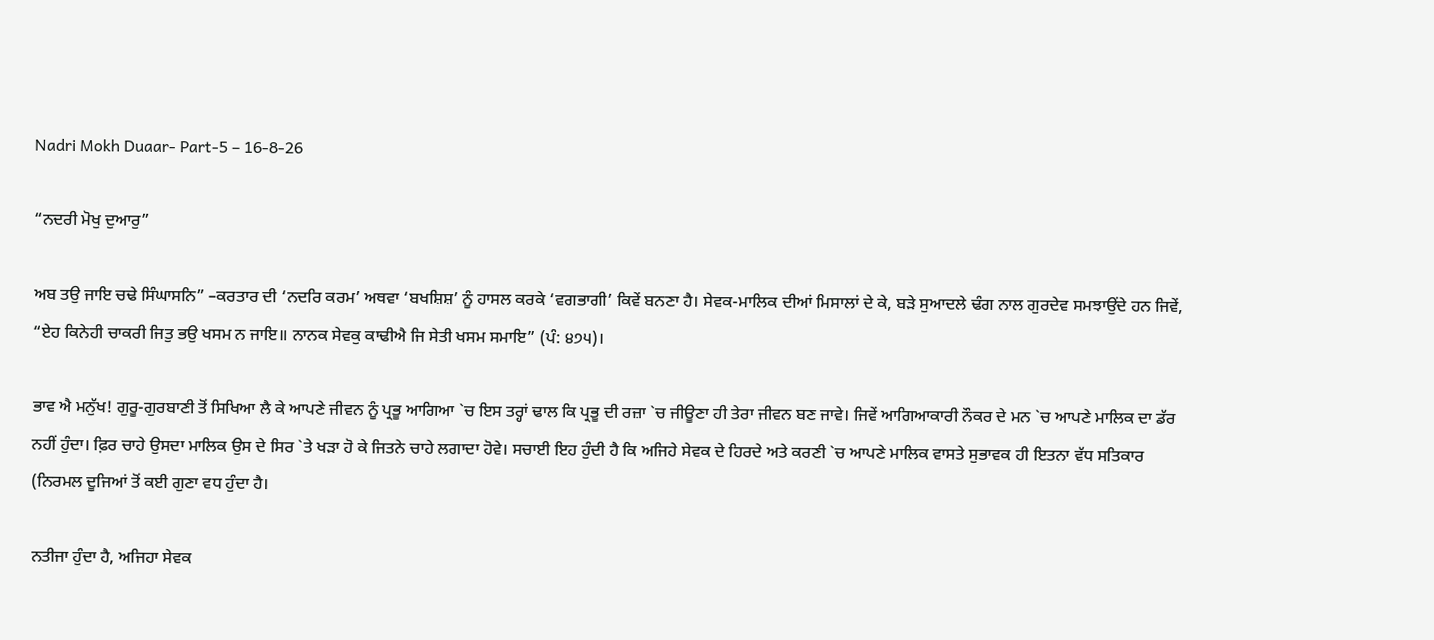Nadri Mokh Duaar- Part-5 – 16-8-26

“ਨਦਰੀ ਮੋਖੁ ਦੁਆਰੁ”

ਅਬ ਤਉ ਜਾਇ ਚਢੇ ਸਿੰਘਾਸਨਿ” –ਕਰਤਾਰ ਦੀ ‘ਨਦਰਿ ਕਰਮ’ ਅਥਵਾ ‘ਬਖਸ਼ਿਸ਼’ ਨੂੰ ਹਾਸਲ ਕਰਕੇ ‘ਵਗਭਾਗੀ’ ਕਿਵੇਂ ਬਨਣਾ ਹੈ। ਸੇਵਕ-ਮਾਲਿਕ ਦੀਆਂ ਮਿਸਾਲਾਂ ਦੇ ਕੇ, ਬੜੇ ਸੁਆਦਲੇ ਢੰਗ ਨਾਲ ਗੁਰਦੇਵ ਸਮਝਾਉਂਦੇ ਹਨ ਜਿਵੇਂ, “ਏਹ ਕਿਨੇਹੀ ਚਾਕਰੀ ਜਿਤੁ ਭਉ ਖਸਮ ਨ ਜਾਇ॥ ਨਾਨਕ ਸੇਵਕੁ ਕਾਢੀਐ ਜਿ ਸੇਤੀ ਖਸਮ ਸਮਾਇ” (ਪੰ: ੪੭੫)।

ਭਾਵ ਐ ਮਨੁੱਖ! ਗੁਰੂ-ਗੁਰਬਾਣੀ ਤੋਂ ਸਿਖਿਆ ਲੈ ਕੇ ਆਪਣੇ ਜੀਵਨ ਨੂੰ ਪ੍ਰਭੂ ਆਗਿਆ `ਚ ਇਸ ਤਰ੍ਹਾਂ ਢਾਲ ਕਿ ਪ੍ਰਭੂ ਦੀ ਰਜ਼ਾ `ਚ ਜੀਊਣਾ ਹੀ ਤੇਰਾ ਜੀਵਨ ਬਣ ਜਾਵੇ। ਜਿਵੇਂ ਆਗਿਆਕਾਰੀ ਨੌਕਰ ਦੇ ਮਨ `ਚ ਆਪਣੇ ਮਾਲਿਕ ਦਾ ਡੱਰ ਨਹੀਂ ਹੁੰਦਾ। ਫ਼ਿਰ ਚਾਹੇ ਉਸਦਾ ਮਾਲਿਕ ਉਸ ਦੇ ਸਿਰ `ਤੇ ਖੜਾ ਹੋ ਕੇ ਜਿਤਨੇ ਚਾਹੇ ਲਗਾਦਾ ਹੋਵੇ। ਸਚਾਈ ਇਹ ਹੁੰਦੀ ਹੈ ਕਿ ਅਜਿਹੇ ਸੇਵਕ ਦੇ ਹਿਰਦੇ ਅਤੇ ਕਰਣੀ `ਚ ਆਪਣੇ ਮਾਲਿਕ ਵਾਸਤੇ ਸੁਭਾਵਕ ਹੀ ਇਤਨਾ ਵੱਧ ਸਤਿਕਾਰ (ਨਿਰਮਲ ਦੂਜਿਆਂ ਤੋਂ ਕਈ ਗੁਣਾ ਵਧ ਹੁੰਦਾ ਹੈ।

ਨਤੀਜਾ ਹੁੰਦਾ ਹੈ, ਅਜਿਹਾ ਸੇਵਕ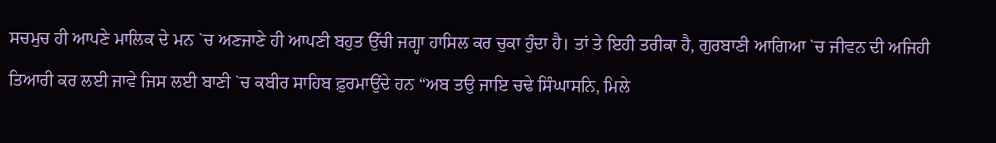ਸਚਮੁਚ ਹੀ ਆਪਣੇ ਮਾਲਿਕ ਦੇ ਮਨ `ਚ ਅਣਜਾਣੇ ਹੀ ਆਪਣੀ ਬਹੁਤ ਉੱਚੀ ਜਗ੍ਹਾ ਹਾਸਿਲ ਕਰ ਚੁਕਾ ਹੁੰਦਾ ਹੈ। ਤਾਂ ਤੇ ਇਹੀ ਤਰੀਕਾ ਹੈ, ਗੁਰਬਾਣੀ ਆਗਿਆ `ਚ ਜੀਵਨ ਦੀ ਅਜਿਹੀ ਤਿਆਰੀ ਕਰ ਲਈ ਜਾਵੇ ਜਿਸ ਲਈ ਬਾਣੀ `ਚ ਕਬੀਰ ਸਾਹਿਬ ਫ਼ੁਰਮਾਉਂਦੇ ਹਨ “ਅਬ ਤਉ ਜਾਇ ਚਢੇ ਸਿੰਘਾਸਨਿ, ਮਿਲੇ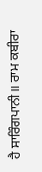ਹੈ ਸਾਰਿੰਗਪਾਨੀ॥ ਰਾਮ ਕਬੀਰਾ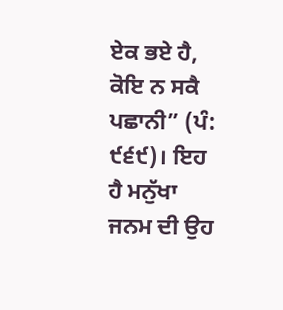ਏਕ ਭਏ ਹੈ, ਕੋਇ ਨ ਸਕੈ ਪਛਾਨੀ” (ਪੰ: ੯੬੯)। ਇਹ ਹੈ ਮਨੁੱਖਾ ਜਨਮ ਦੀ ਉਹ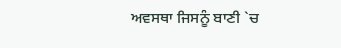ਅਵਸਥਾ ਜਿਸਨੂੰ ਬਾਣੀ `ਚ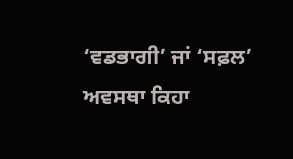‘ਵਡਭਾਗੀ’ ਜਾਂ ‘ਸਫ਼ਲ’ ਅਵਸਥਾ ਕਿਹਾ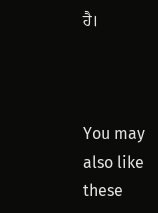ਹੈ।



You may also like these